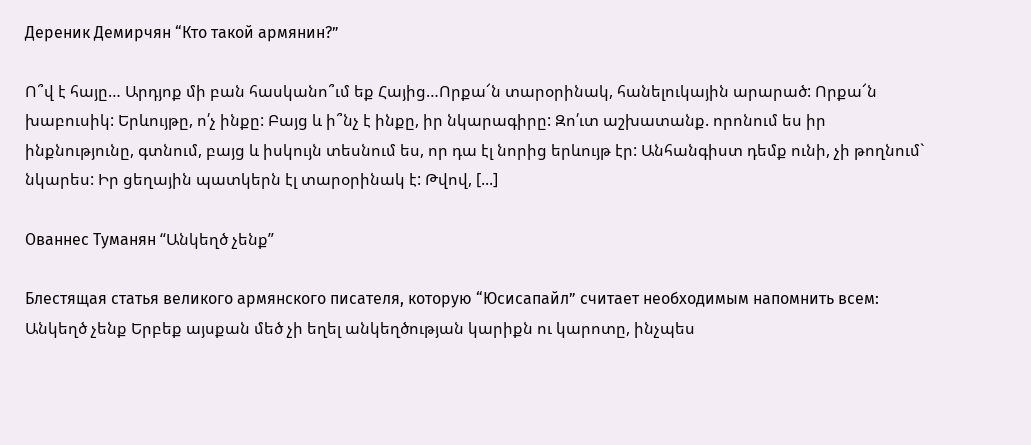Дереник Демирчян “Кто такой армянин?”

Ո՞վ է հայը… Արդյոք մի բան հասկանո՞ւմ եք Հայից…Որքա՜ն տարօրինակ, հանելուկային արարած: Որքա՜ն խաբուսիկ: Երևույթը, ո՛չ ինքը: Բայց և ի՞նչ է ինքը, իր նկարագիրը: Զո՛ւտ աշխատանք. որոնում ես իր ինքնությունը, գտնում, բայց և իսկույն տեսնում ես, որ դա էլ նորից երևույթ էր: Անհանգիստ դեմք ունի, չի թողնում` նկարես: Իր ցեղային պատկերն էլ տարօրինակ է: Թվով, [...]

Ованнес Туманян “Անկեղծ չենք”

Блестящая статья великого армянского писателя, которую “Юсисапайл” считает необходимым напомнить всем: Անկեղծ չենք Երբեք այսքան մեծ չի եղել անկեղծության կարիքն ու կարոտը, ինչպես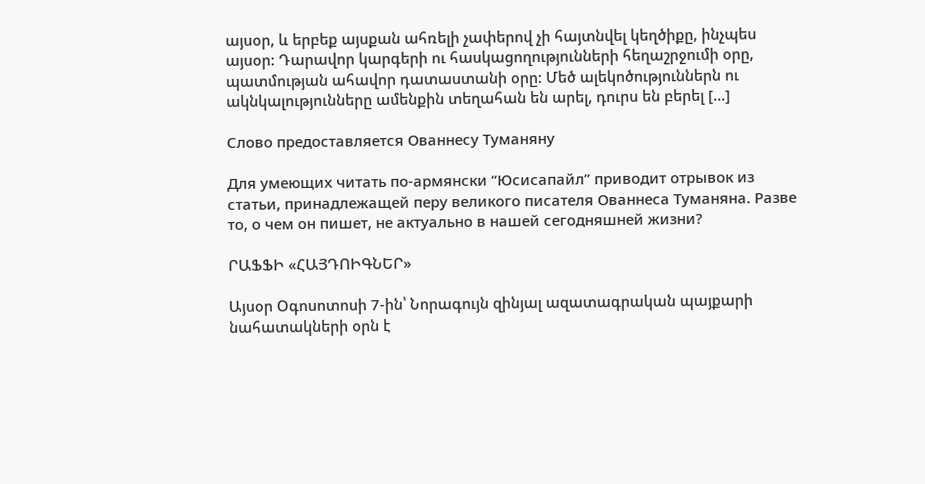այսօր, և երբեք այսքան ահռելի չափերով չի հայտնվել կեղծիքը, ինչպես այսօր: Դարավոր կարգերի ու հասկացողությունների հեղաշրջումի օրը, պատմության ահավոր դատաստանի օրը: Մեծ ալեկոծություններն ու ակնկալությունները ամենքին տեղահան են արել, դուրս են բերել [...]

Слово предоставляется Ованнесу Туманяну

Для умеющих читать по-армянски “Юсисапайл” приводит отрывок из  статьи, принадлежащей перу великого писателя Ованнеса Туманяна. Разве то, о чем он пишет, не актуально в нашей сегодняшней жизни?

ՐԱՖՖԻ «ՀԱՅԴՈԻԳՆԵՐ»

Այսօր Օգոսոտոսի 7-ին՝ Նորագույն զինյալ ազատագրական պայքարի նահատակների օրն է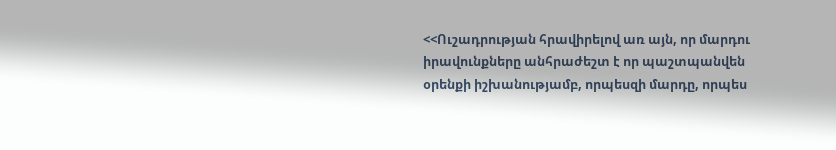<<Ուշադրության հրավիրելով առ այն, որ մարդու իրավունքները անհրաժեշտ է որ պաշտպանվեն օրենքի իշխանությամբ, որպեսզի մարդը, որպես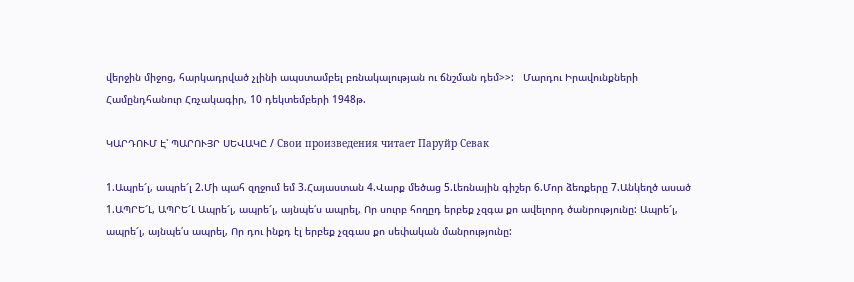վերջին միջոց, հարկադրված չլինի ապստամբել բռնակալության ու ճնշման դեմ>>:   Մարդու Իրավունքների Համընդհանուր Հռչակագիր, 10 դեկտեմբերի 1948թ.

ԿԱՐԴՈՒՄ Է՝ ՊԱՐՈՒՅՐ ՍԵՎԱԿԸ / Свои произведения читает Паруйр Севак

1.Ապրե՜լ, ապրե՜լ 2.Մի պահ զղջում եմ 3.Հայաստան 4.Վարք մեծաց 5.Լեռնային գիշեր 6.Մոր ձեռքերը 7.Անկեղծ ասած 1.ԱՊՐԵ՜Լ, ԱՊՐԵ՜Լ Ապրե՜լ, ապրե՜լ, այնպե՛ս ապրել, Որ սուրբ հողըդ երբեք չզգա քո ավելորդ ծանրությունը: Ապրե՜լ, ապրե՜լ, այնպե՛ս ապրել, Որ դու ինքդ էլ երբեք չզգաս քո սեփական մանրությունը: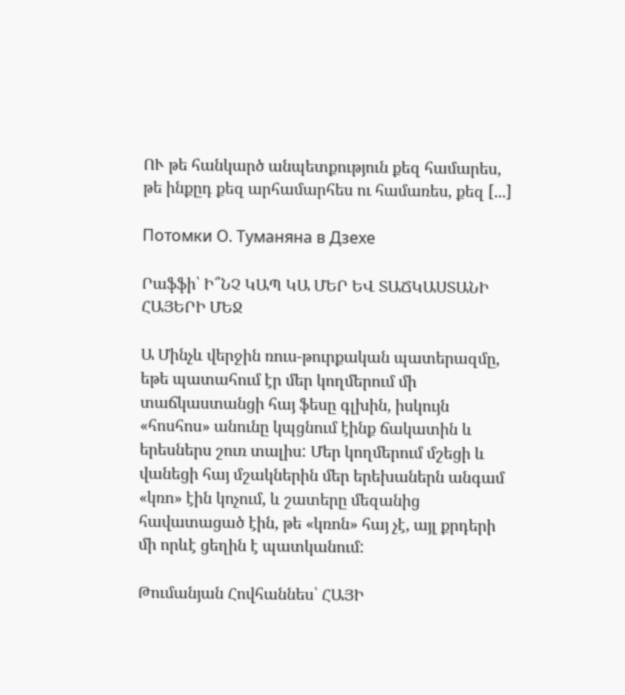ՈՒ թե հանկարծ անպետքություն քեզ համարես, թե ինքըդ քեզ արհամարհես ու համառես, քեզ [...]

Потомки О. Туманяна в Дзехе

Րաֆֆի՝ Ի՞ՆՉ ԿԱՊ ԿԱ ՄԵՐ ԵՎ ՏԱՃԿԱՍՏԱՆԻ ՀԱՅԵՐԻ ՄԵՋ

Ա Մինչև վերջին ռուս-թուրքական պատերազմը, եթե պատահում էր մեր կողմերում մի տաճկաստանցի հայ ֆեսը գլխին, իսկույն «հոսհոս» անունը կպցնում էինք ճակատին և երեսներս շուռ տալիս: Մեր կողմերում մշեցի և վանեցի հայ մշակներին մեր երեխաներն անգամ «կռո» էին կոչում, և շատերը մեզանից հավատացած էին, թե «կռոն» հայ չէ, այլ քրդերի մի որևէ ցեղին է պատկանում:

Թումանյան Հովհաննես՝ ՀԱՅԻ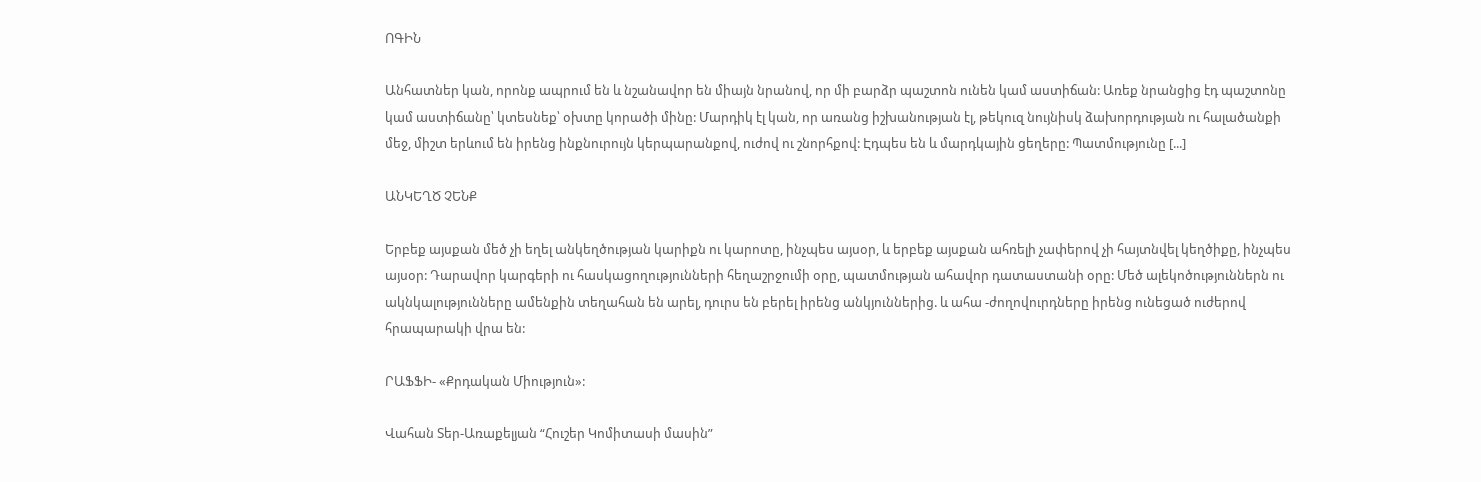ՈԳԻՆ

Անհատներ կան, որոնք ապրում են և նշանավոր են միայն նրանով, որ մի բարձր պաշտոն ունեն կամ աստիճան: Առեք նրանցից էդ պաշտոնը կամ աստիճանը՝ կտեսնեք՝ օխտը կորածի մինը: Մարդիկ էլ կան, որ առանց իշխանության էլ, թեկուզ նույնիսկ ձախորդության ու հալածանքի մեջ, միշտ երևում են իրենց ինքնուրույն կերպարանքով, ուժով ու շնորհքով: Էդպես են և մարդկային ցեղերը: Պատմությունը [...]

ԱՆԿԵՂԾ ՉԵՆՔ

Երբեք այսքան մեծ չի եղել անկեղծության կարիքն ու կարոտը, ինչպես այսօր, և երբեք այսքան ահռելի չափերով չի հայտնվել կեղծիքը, ինչպես այսօր: Դարավոր կարգերի ու հասկացողությունների հեղաշրջումի օրը, պատմության ահավոր դատաստանի օրը: Մեծ ալեկոծություններն ու ակնկալությունները ամենքին տեղահան են արել, դուրս են բերել իրենց անկյուններից. և ահա -ժողովուրդները իրենց ունեցած ուժերով հրապարակի վրա են:

ՐԱՖՖԻ- «Քրդական Միություն»:

Վահան Տեր-Առաքելյան “Հուշեր Կոմիտասի մասին”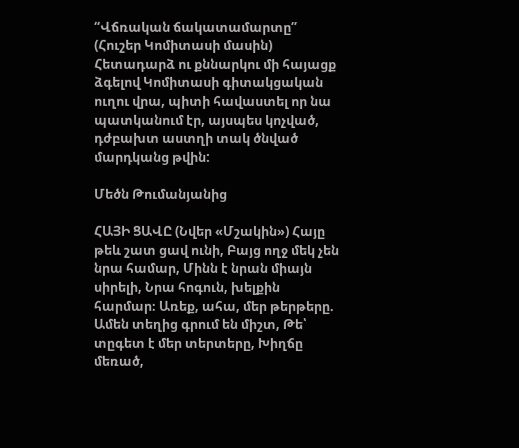“Վճռական ճակատամարտը” (Հուշեր Կոմիտասի մասին) Հետադարձ ու քննարկու մի հայացք ձգելով Կոմիտասի գիտակցական ուղու վրա, պիտի հավաստել որ նա պատկանում էր, այսպես կոչված, դժբախտ աստղի տակ ծնված մարդկանց թվին:

Մեծն Թումանյանից

ՀԱՅԻ ՑԱՎԸ (Նվեր «Մշակին») Հայը թեև շատ ցավ ունի, Բայց ողջ մեկ չեն նրա համար, Մինն է նրան միայն սիրելի, Նրա հոգուն, խելքին հարմար։ Առեք, ահա, մեր թերթերը. Ամեն տեղից գրում են միշտ, Թե՝ տըգետ է մեր տերտերը, Խիղճը մեռած,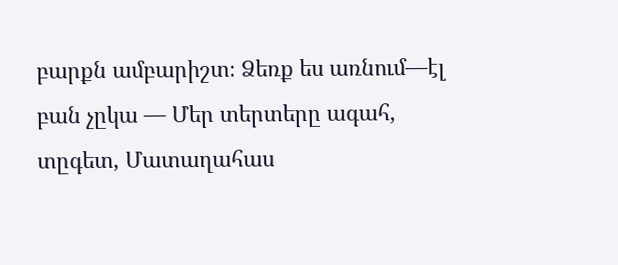բարքն ամբարիշտ։ Ձեռք ես առնում—էլ բան չըկա — Մեր տերտերը ագահ, տըգետ, Մատաղահաս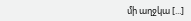մի աղջկա [...]